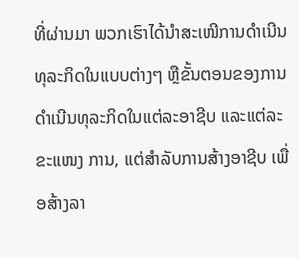ທີ່ຜ່ານມາ ພວກເຮົາໄດ້ນໍາສະເໜີການດໍາເນີນທຸລະກິດໃນແບບຕ່າງໆ ຫຼືຂັ້ນຕອນຂອງການດໍາເນີນທຸລະກິດໃນແຕ່ລະອາຊີບ ແລະແຕ່ລະຂະແໜງ ການ, ແຕ່ສໍາລັບການສ້າງອາຊີບ ເພື່ອສ້າງລາ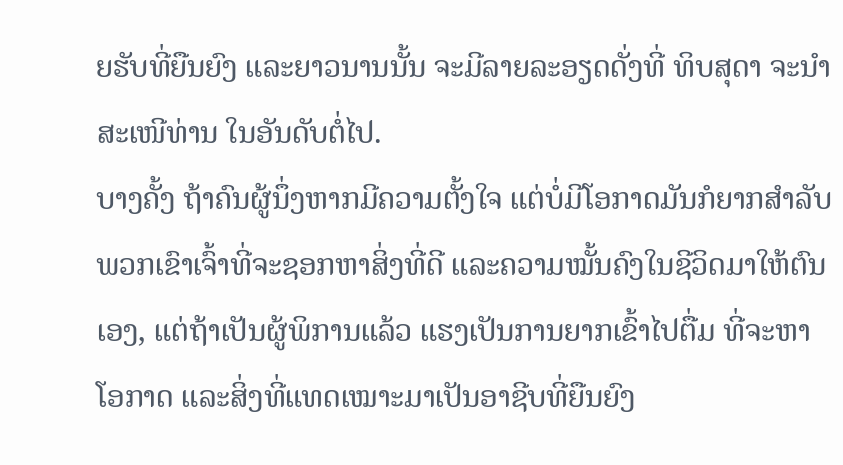ຍຮັບທີ່ຍືນຍົງ ແລະຍາວນານນັ້ນ ຈະມີລາຍລະອຽດດັ່ງທີ່ ທິບສຸດາ ຈະນໍາສະເໜີທ່ານ ໃນອັນດັບຕໍ່ໄປ.
ບາງຄັ້ງ ຖ້າຄົນຜູ້ນຶ່ງຫາກມີຄວາມຕັ້ງໃຈ ແຕ່ບໍ່ມີໂອກາດມັນກໍຍາກສໍາລັບພວກເຂົາເຈົ້າທີ່ຈະຊອກຫາສິ່ງທີ່ດີ ແລະຄວາມໝັ້ນຄົງໃນຊີວິດມາໃຫ້ຕົນເອງ, ແຕ່ຖ້າເປັນຜູ້ພິການແລ້ວ ແຮງເປັນການຍາກເຂົ້າໄປຕື່ມ ທີ່ຈະຫາໂອກາດ ແລະສິ່ງທີ່ແທດເໝາະມາເປັນອາຊີບທີ່ຍືນຍົງ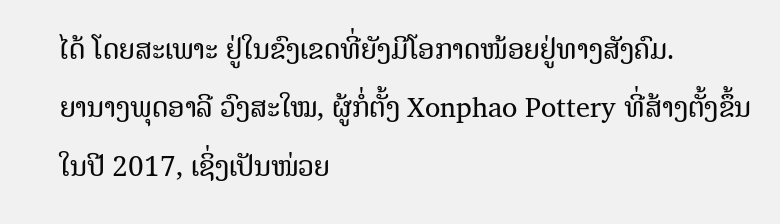ໄດ້ ໂດຍສະເພາະ ຢູ່ໃນຂົງເຂດທີ່ຍັງມີໂອກາດໜ້ອຍຢູ່ທາງສັງຄົມ.
ຍານາງພຸດອາລີ ວົງສະໃໝ, ຜູ້ກໍ່ຕັ້ງ Xonphao Pottery ທີ່ສ້າງຕັ້ງຂຶ້ນໃນປີ 2017, ເຊິ່ງເປັນໜ່ວຍ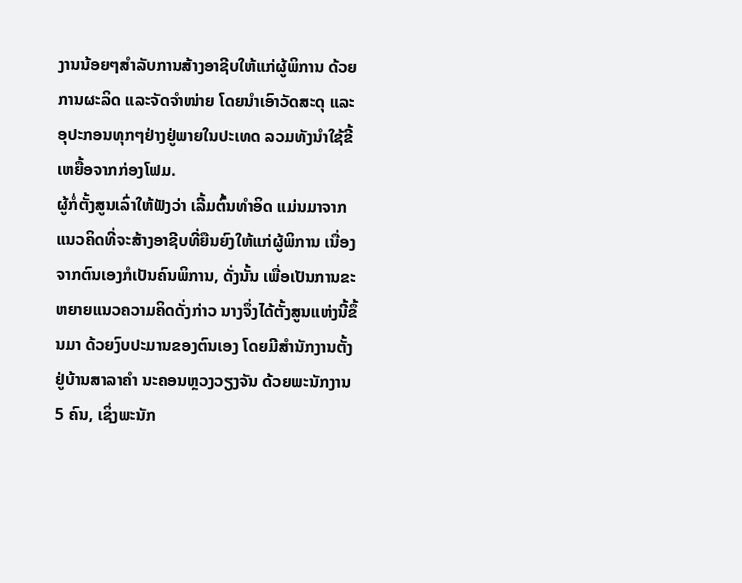ງານນ້ອຍໆສໍາລັບການສ້າງອາຊີບໃຫ້ແກ່ຜູ້ພິການ ດ້ວຍການຜະລິດ ແລະຈັດຈໍາໜ່າຍ ໂດຍນໍາເອົາວັດສະດຸ ແລະອຸປະກອນທຸກໆຢ່າງຢູ່ພາຍໃນປະເທດ ລວມທັງນໍາໃຊ້ຂີ້ເຫຍື້ອຈາກກ່ອງໂຟມ.
ຜູ້ກໍ່ຕັ້ງສູນເລົ່າໃຫ້ຟັງວ່າ ເລີ້ມຕົ້ນທໍາອິດ ແມ່ນມາຈາກແນວຄິດທີ່ຈະສ້າງອາຊີບທີ່ຍືນຍົງໃຫ້ແກ່ຜູ້ພິການ ເນື່ອງຈາກຕົນເອງກໍເປັນຄົນພິການ, ດັ່ງນັ້ນ ເພື່ອເປັນການຂະຫຍາຍແນວຄວາມຄິດດັ່ງກ່າວ ນາງຈຶ່ງໄດ້ຕັ້ງສູນແຫ່ງນີ້ຂຶ້ນມາ ດ້ວຍງົບປະມານຂອງຕົນເອງ ໂດຍມີສໍານັກງານຕັ້ງຢູ່ບ້ານສາລາຄໍາ ນະຄອນຫຼວງວຽງຈັນ ດ້ວຍພະນັກງານ 5 ຄົນ, ເຊິ່ງພະນັກ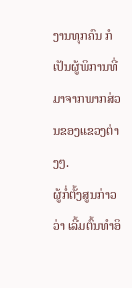ງານທຸກຄົນ ກໍເປັນຜູ້ພິການທີ່ມາຈາກພາກສ່ວນຂອງແຂວງຕ່າງໆ.
ຜູ້ກໍ່ຕັ້ງສູນກ່າວວ່າ ເລີ້ມຕົ້ນທໍາອິ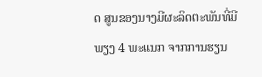ດ ສູນຂອງນາງມີຜະລິດຕະພັນທີ່ມີພຽງ 4 ພະແນກ ຈາກການຮຽນ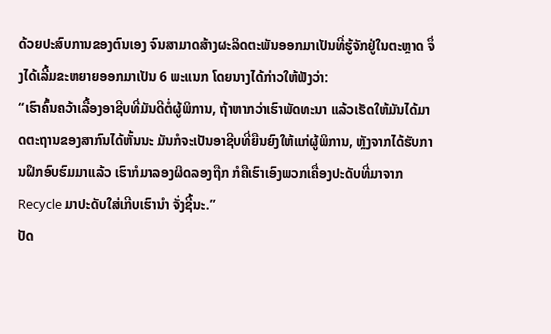ດ້ວຍປະສົບການຂອງຕົນເອງ ຈົນສາມາດສ້າງຜະລິດຕະພັນອອກມາເປັນທີ່ຮູ້ຈັກຢູ່ໃນຕະຫຼາດ ຈຶ່ງໄດ້ເລີ້ມຂະຫຍາຍອອກມາເປັນ 6 ພະແນກ ໂດຍນາງໄດ້ກ່າວໃຫ້ຟັງວ່າ:
“ເຮົາຄົ້ນຄວ້າເລື້ອງອາຊີບທີ່ມັນດີຕໍ່ຜູ້ພິການ, ຖ້າຫາກວ່າເຮົາພັດທະນາ ແລ້ວເຮັດໃຫ້ມັນໄດ້ມາດຕະຖານຂອງສາກົນໄດ້ຫັ້ນນະ ມັນກໍຈະເປັນອາຊີບທີ່ຍືນຍົງໃຫ້ແກ່ຜູ້ພິການ, ຫຼັງຈາກໄດ້ຮັບການຝຶກອົບຮົມມາແລ້ວ ເຮົາກໍມາລອງຜິດລອງຖືກ ກໍຄືເຮົາເອົງພວກເຄື່ອງປະດັບທີ່ມາຈາກ Recycle ມາປະດັບໃສ່ເກີບເຮົານໍາ ຈັ່ງຊີ້ນະ.”
ປັດ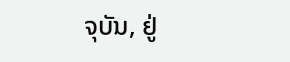ຈຸບັນ, ຢູ່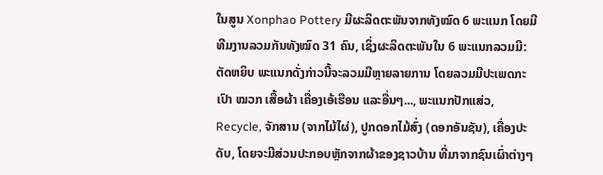ໃນສູນ Xonphao Pottery ມີຜະລິດຕະພັນຈາກທັງໝົດ 6 ພະແນກ ໂດຍມີທີມງານລວມກັນທັງໝົດ 31 ຄົນ, ເຊິ່ງຜະລິດຕະພັນໃນ 6 ພະແນກລວມມີ: ຕັດຫຍິບ ພະແນກດັ່ງກ່າວນີ້ຈະລວມມີຫຼາຍລາຍການ ໂດຍລວມມີປະເພດກະເປົາ ໝວກ ເສື້ອຜ້າ ເຄື່ອງເອ້ເຮືອນ ແລະອື່ນໆ..., ພະແນກປັກແສ່ວ, Recycle, ຈັກສານ (ຈາກໄມ້ໄຜ່), ປູກດອກໄມ້ສົ່ງ (ດອກອັນຊັນ), ເຄື່ອງປະດັບ, ໂດຍຈະມີສ່ວນປະກອບຫຼັກຈາກຜ້າຂອງຊາວບ້ານ ທີ່ມາຈາກຊົນເຜົ່າຕ່າງໆ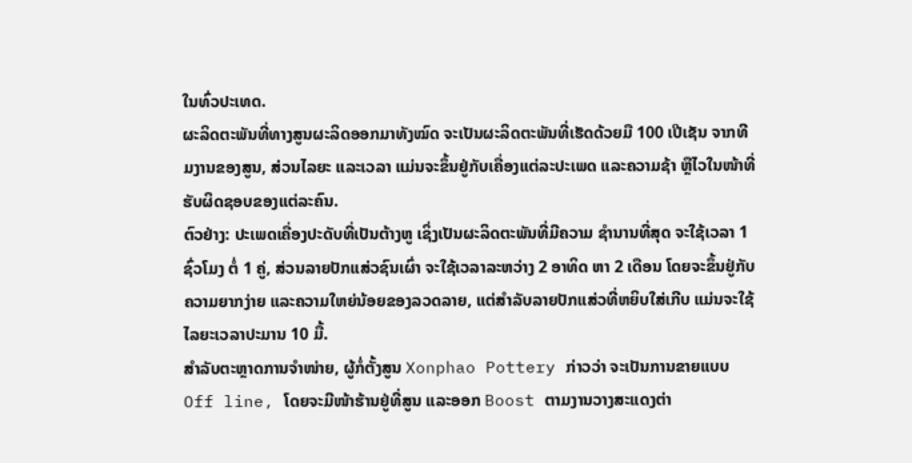ໃນທົ່ວປະເທດ.
ຜະລິດຕະພັນທີ່ທາງສູນຜະລິດອອກມາທັງໝົດ ຈະເປັນຜະລິດຕະພັນທີ່ເຮັດດ້ວຍມື 100 ເປີເຊັນ ຈາກທີມງານຂອງສູນ, ສ່ວນໄລຍະ ແລະເວລາ ແມ່ນຈະຂຶ້ນຢູ່ກັບເຄື່ອງແຕ່ລະປະເພດ ແລະຄວາມຊ້າ ຫຼືໄວໃນໜ້າທີ່ຮັບຜິດຊອບຂອງແຕ່ລະຄົນ.
ຕົວຢ່າງ: ປະເພດເຄື່ອງປະດັບທີ່ເປັນຕ້າງຫູ ເຊິ່ງເປັນຜະລິດຕະພັນທີ່ມີຄວາມ ຊໍານານທີ່ສຸດ ຈະໃຊ້ເວລາ 1 ຊົ່ວໂມງ ຕໍ່ 1 ຄູ່, ສ່ວນລາຍປັກແສ່ວຊົນເຜົ່າ ຈະໃຊ້ເວລາລະຫວ່າງ 2 ອາທິດ ຫາ 2 ເດືອນ ໂດຍຈະຂຶ້ນຢູ່ກັບຄວາມຍາກງ່າຍ ແລະຄວາມໃຫຍ່ນ້ອຍຂອງລວດລາຍ, ແຕ່ສໍາລັບລາຍປັກແສ່ວທີ່ຫຍິບໃສ່ເກີບ ແມ່ນຈະໃຊ້ໄລຍະເວລາປະມານ 10 ມື້.
ສໍາລັບຕະຫຼາດການຈໍາໜ່າຍ, ຜູ້ກໍ່ຕັ້ງສູນ Xonphao Pottery ກ່າວວ່າ ຈະເປັນການຂາຍແບບ Off line, ໂດຍຈະມີໜ້າຮ້ານຢູ່ທີ່ສູນ ແລະອອກ Boost ຕາມງານວາງສະແດງຕ່າ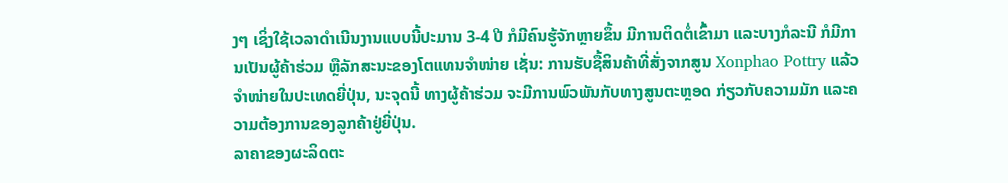ງໆ ເຊິ່ງໃຊ້ເວລາດໍາເນີນງານແບບນີ້ປະມານ 3-4 ປີ ກໍມີຄົນຮູ້ຈັກຫຼາຍຂຶ້ນ ມີການຕິດຕໍ່ເຂົ້າມາ ແລະບາງກໍລະນີ ກໍມີການເປັນຜູ້ຄ້າຮ່ວມ ຫຼືລັກສະນະຂອງໂຕແທນຈໍາໜ່າຍ ເຊັ່ນ: ການຮັບຊື້ສິນຄ້າທີ່ສັ່ງຈາກສູນ Xonphao Pottry ແລ້ວຈໍາໜ່າຍໃນປະເທດຍີ່ປຸ່ນ, ນະຈຸດນີ້ ທາງຜູ້ຄ້າຮ່ວມ ຈະມີການພົວພັນກັບທາງສູນຕະຫຼອດ ກ່ຽວກັບຄວາມມັກ ແລະຄວາມຕ້ອງການຂອງລູກຄ້າຢູ່ຍີ່ປຸ່ນ.
ລາຄາຂອງຜະລິດຕະ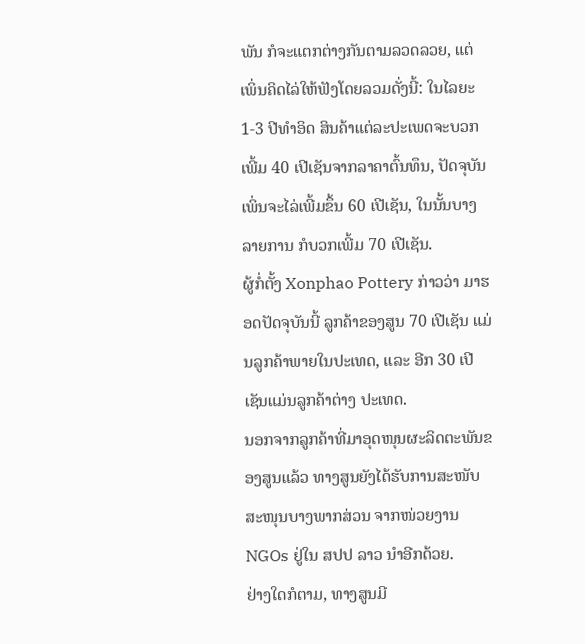ພັນ ກໍຈະແຕກຕ່າງກັນຕາມລວດລວຍ, ແຕ່ເພິ່ນຄິດໄລ່ໃຫ້ຟັງໂດຍລວມດັ່ງນີ້: ໃນໄລຍະ 1-3 ປີທໍາອິດ ສິນຄ້າແຕ່ລະປະເພດຈະບວກເພີ້ມ 40 ເປີເຊັນຈາກລາຄາຕົ້ນທຶນ, ປັດຈຸບັນ ເພິ່ນຈະໄລ່ເພີ້ມຂຶ້ນ 60 ເປີເຊັນ, ໃນນັ້ນບາງລາຍການ ກໍບວກເພີ້ມ 70 ເປີເຊັນ.
ຜູ້ກໍ່ຕັ້ງ Xonphao Pottery ກ່າວວ່າ ມາຮອດປັດຈຸບັນນີ້ ລູກຄ້າຂອງສູນ 70 ເປີເຊັນ ແມ່ນລູກຄ້າພາຍໃນປະເທດ, ແລະ ອີກ 30 ເປີເຊັນແມ່ນລູກຄ້າຕ່າງ ປະເທດ.
ນອກຈາກລູກຄ້າທີ່ມາອຸດໜຸນຜະລິດຕະພັນຂອງສູນແລ້ວ ທາງສູນຍັງໄດ້ຮັບການສະໜັບສະໜຸນບາງພາກສ່ວນ ຈາກໜ່ວຍງານ NGOs ຢູ່ໃນ ສປປ ລາວ ນໍາອີກດ້ວຍ.
ຢ່າງໃດກໍຕາມ, ທາງສູນມີ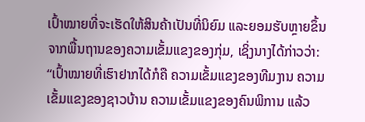ເປົ້າໝາຍທີ່ຈະເຮັດໃຫ້ສິນຄ້າເປັນທີ່ນິຍົມ ແລະຍອມຮັບຫຼາຍຂຶ້ນ ຈາກພື້ນຖານຂອງຄວາມເຂັ້ມແຂງຂອງກຸ່ມ, ເຊິ່ງນາງໄດ້ກ່າວວ່າ:
“ເປົ້າໝາຍທີ່ເຮົາຢາກໄດ້ກໍຄື ຄວາມເຂັ້ມແຂງຂອງທີມງານ ຄວາມເຂັ້ມແຂງຂອງຊາວບ້ານ ຄວາມເຂັ້ມແຂງຂອງຄົນພິການ ແລ້ວ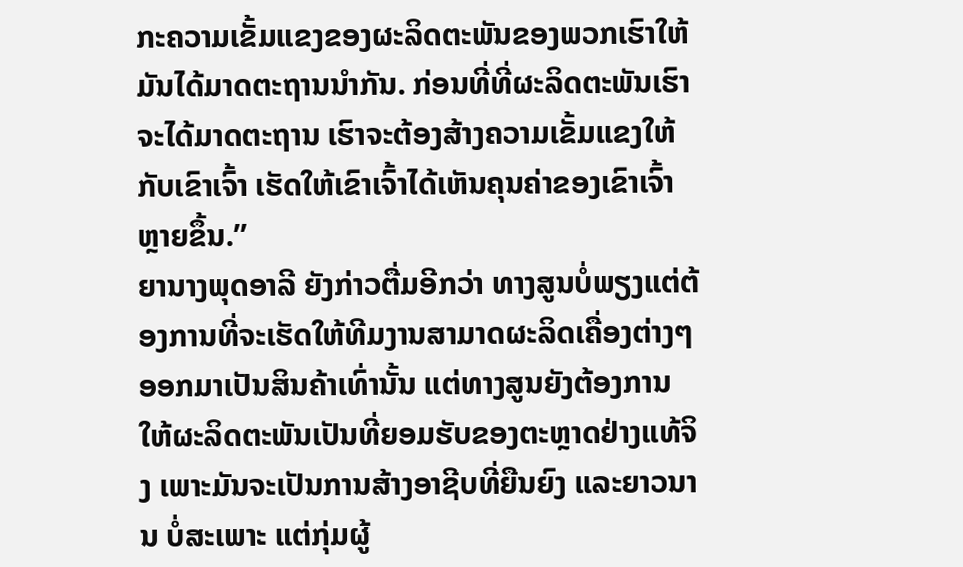ກະຄວາມເຂັ້ມແຂງຂອງຜະລິດຕະພັນຂອງພວກເຮົາໃຫ້ມັນໄດ້ມາດຕະຖານນໍາກັນ. ກ່ອນທີ່ທີ່ຜະລິດຕະພັນເຮົາຈະໄດ້ມາດຕະຖານ ເຮົາຈະຕ້ອງສ້າງຄວາມເຂັ້ມແຂງໃຫ້ກັບເຂົາເຈົ້າ ເຮັດໃຫ້ເຂົາເຈົ້າໄດ້ເຫັນຄຸນຄ່າຂອງເຂົາເຈົ້າຫຼາຍຂຶ້ນ.”
ຍານາງພຸດອາລີ ຍັງກ່າວຕື່ມອີກວ່າ ທາງສູນບໍ່ພຽງແຕ່ຕ້ອງການທີ່ຈະເຮັດໃຫ້ທີມງານສາມາດຜະລິດເຄື່ອງຕ່າງໆອອກມາເປັນສິນຄ້າເທົ່ານັ້ນ ແຕ່ທາງສູນຍັງຕ້ອງການໃຫ້ຜະລິດຕະພັນເປັນທີ່ຍອມຮັບຂອງຕະຫຼາດຢ່າງແທ້ຈິງ ເພາະມັນຈະເປັນການສ້າງອາຊີບທີ່ຍືນຍົງ ແລະຍາວນານ ບໍ່ສະເພາະ ແຕ່ກຸ່ມຜູ້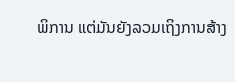ພິການ ແຕ່ມັນຍັງລວມເຖິງການສ້າງ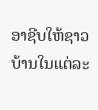ອາຊີບໃຫ້ຊາວບ້ານໃນແຕ່ລະ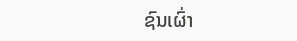ຊົນເຜົ່າ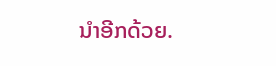ນໍາອີກດ້ວຍ.